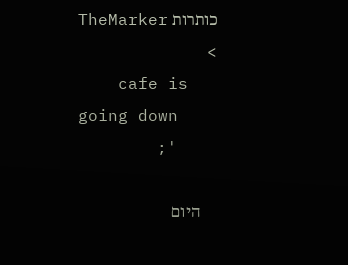כותרות TheMarker >
    cafe is going down
    ';

    היום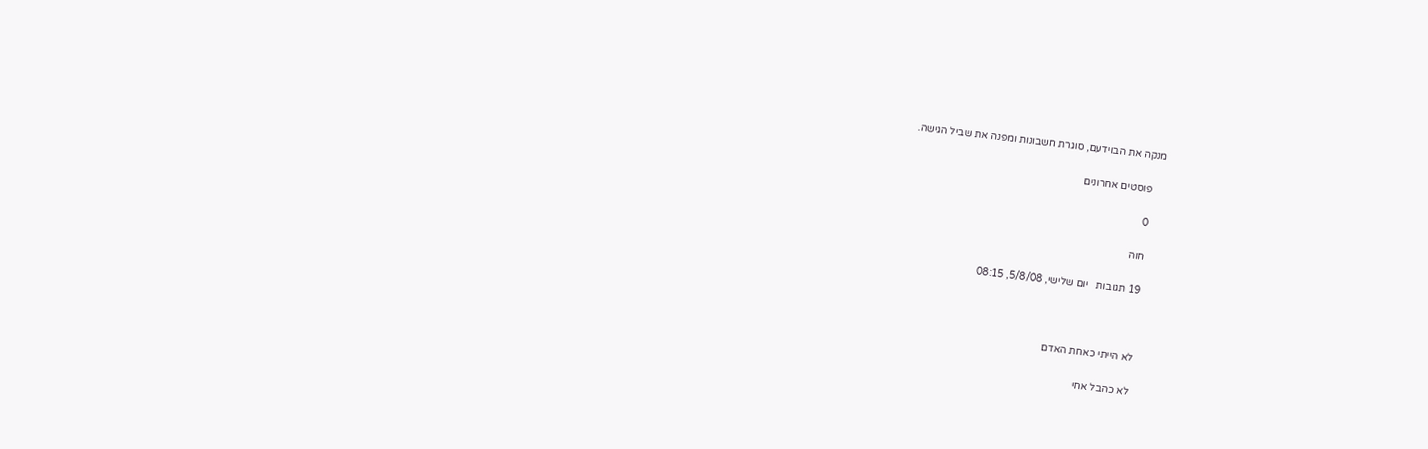מנקה את הבוידעם, סוגרת חשבונות ומפנה את שביל הגישה.

    פוסטים אחרונים

    0

    חוה

    19 תגובות   יום שלישי, 5/8/08, 08:15



    לא הייתי כאחת האדם

    לא כהבל אחי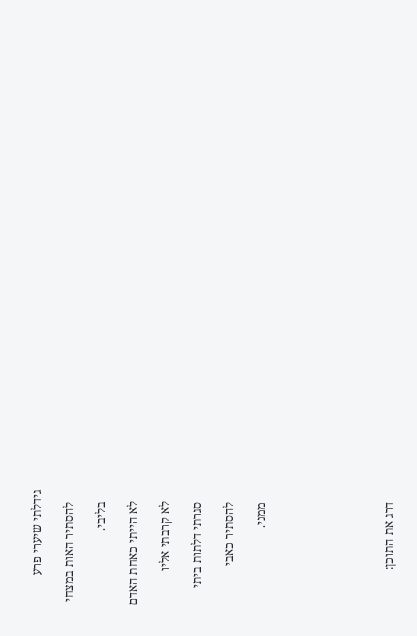גידלתי שיערי פרע

    להסתיר האות במצחי

    בליבי.

    לא הייתי כאחת האדם

    לא קרבתי אליו

    סגרתי דלתות ביתי

    להסתיר כאבי

    ממני.







    דרג את התוכן: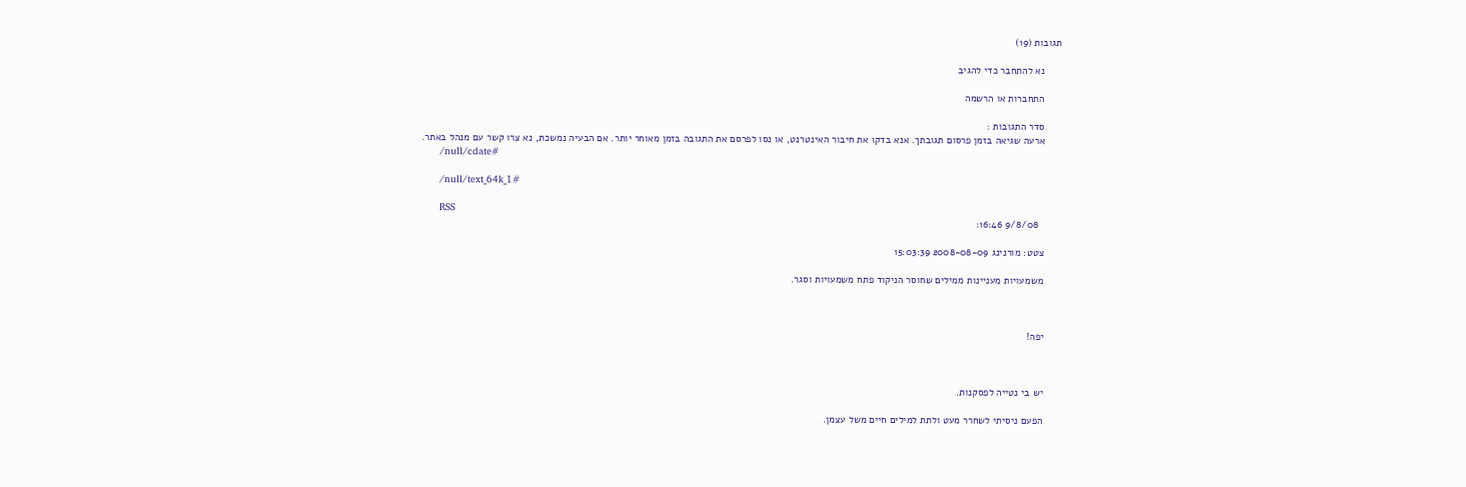תגובות (19)

      נא להתחבר כדי להגיב

      התחברות או הרשמה

      סדר התגובות :
      ארעה שגיאה בזמן פרסום תגובתך. אנא בדקו את חיבור האינטרנט, או נסו לפרסם את התגובה בזמן מאוחר יותר. אם הבעיה נמשכת, נא צרו קשר עם מנהל באתר.
      /null/cdate#

      /null/text_64k_1#

      RSS
        9/8/08 16:46:

      צטט: מורנינג 2008-08-09 15:03:39

      משמעויות מעניינות ממילים שחוסר הניקוד פתח משמעויות וסגר.



      יפה!



      יש בי נטייה לפסקנות.

      הפעם ניסיתי לשחרר מעט ולתת למילים חיים משל עצמן.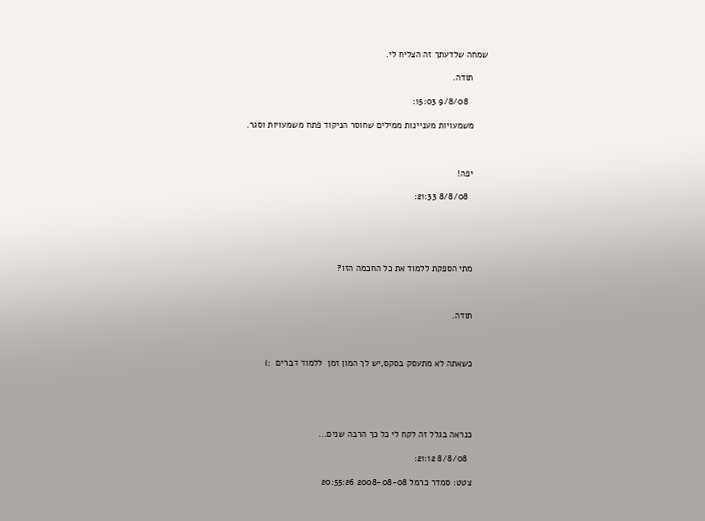שמחה שלדעתך זה הצליח לי.

      תודה.

        9/8/08 15:03:

      משמעויות מעניינות ממילים שחוסר הניקוד פתח משמעויות וסגר.



      יפה!

        8/8/08 21:33:





      מתי הספקת ללמוד את כל החכמה הזו?



      תודה.



      כשאתה לא מתעסק בסקס,יש לך המון זמן  ללמוד דברים  :)





      כנראה בגלל זה לקח לי כל כך הרבה שנים...

        8/8/08 21:12:

      צטט: סמדר כרמל 2008-08-08 20:55:26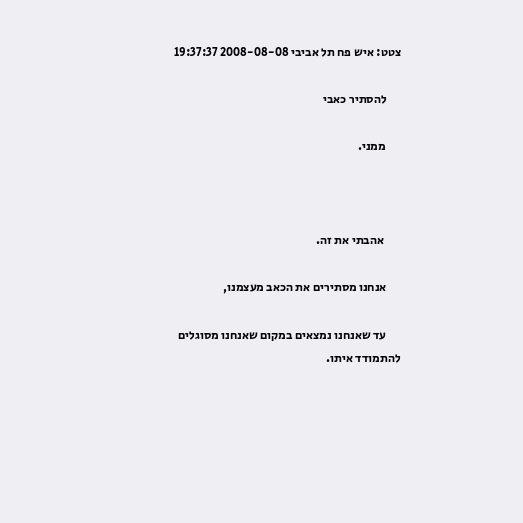צטט: איש פח תל אביבי 2008-08-08 19:37:37

      להסתיר כאבי

      ממני.



       אהבתי את זה.

      אנחנו מסתירים את הכאב מעצמנו,

      עד שאנחנו נמצאים במקום שאנחנו מסוגלים להתמודד איתו.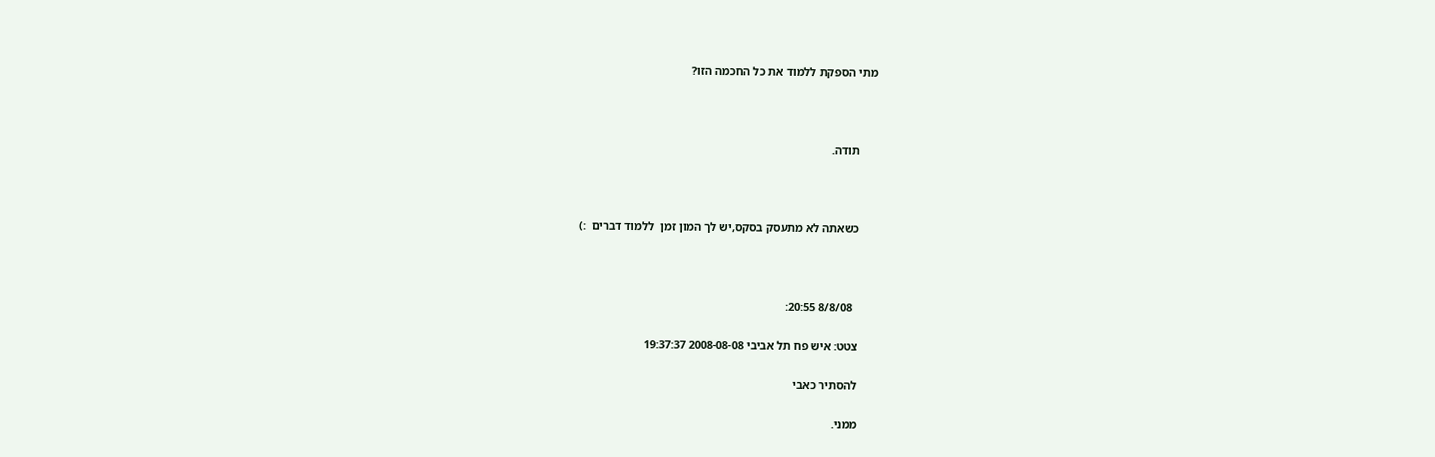מתי הספקת ללמוד את כל החכמה הזו?



      תודה.



      כשאתה לא מתעסק בסקס,יש לך המון זמן  ללמוד דברים  :)



        8/8/08 20:55:

      צטט: איש פח תל אביבי 2008-08-08 19:37:37

      להסתיר כאבי

      ממני.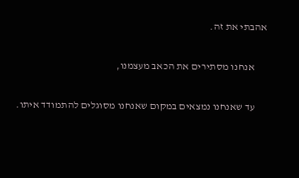אהבתי את זה.

      אנחנו מסתירים את הכאב מעצמנו,

      עד שאנחנו נמצאים במקום שאנחנו מסוגלים להתמודד איתו.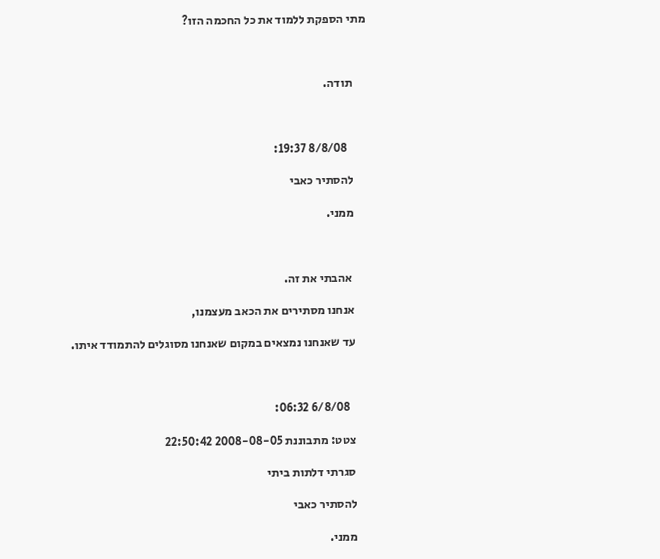מתי הספקת ללמוד את כל החכמה הזו?



      תודה.



        8/8/08 19:37:

      להסתיר כאבי

      ממני.



       אהבתי את זה.

      אנחנו מסתירים את הכאב מעצמנו,

      עד שאנחנו נמצאים במקום שאנחנו מסוגלים להתמודד איתו.



        6/8/08 06:32:

      צטט: מתבוננת 2008-08-05 22:50:42

      סגרתי דלתות ביתי

      להסתיר כאבי

      ממני.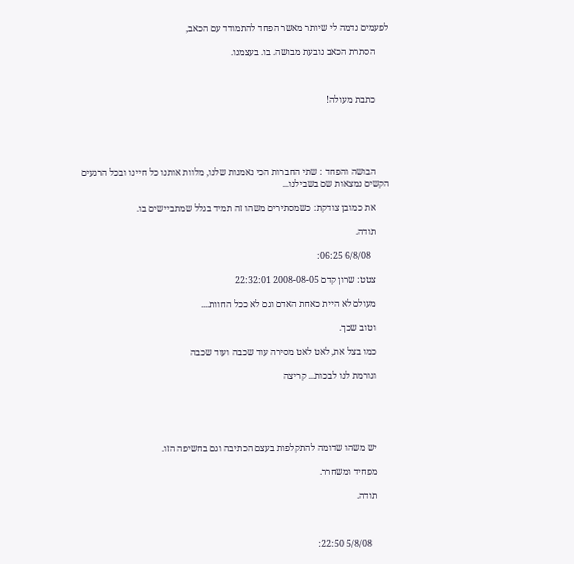לפעמים נדמה לי שיותר מאשר הפחד להתמודד עם הכאב,

      הסתרת הכאב נובעת מבושה. בו. בעצמנו.



      כתבת מעולה!





      הבושה והפחד : שתי החברות הכי נאמנות שלנו, מלוות אותנו כל חיינו ובכל הרגעים הקשים נמצאות שם בשבילנו...

      את כמובן צודקת: כשמסתירים משהו זה תמיד בגלל שמתביישים בו.

      תודה.

        6/8/08 06:25:

      צטט: שרון קדם 2008-08-05 22:32:01

      מעולם לא היית כאחת האדם וגם לא ככל החוות....

      וטוב שכך.

      כמו בצל את, לאט לאט מסירה עוד שכבה ועוד שכבה

      וגורמת לנו לבכות... קריצה





      יש משהו שדומה להתקלפות בעצם הכתיבה וגם בחשיפה הזו.

      מפחיד ומשחרר.

      תודה.



        5/8/08 22:50: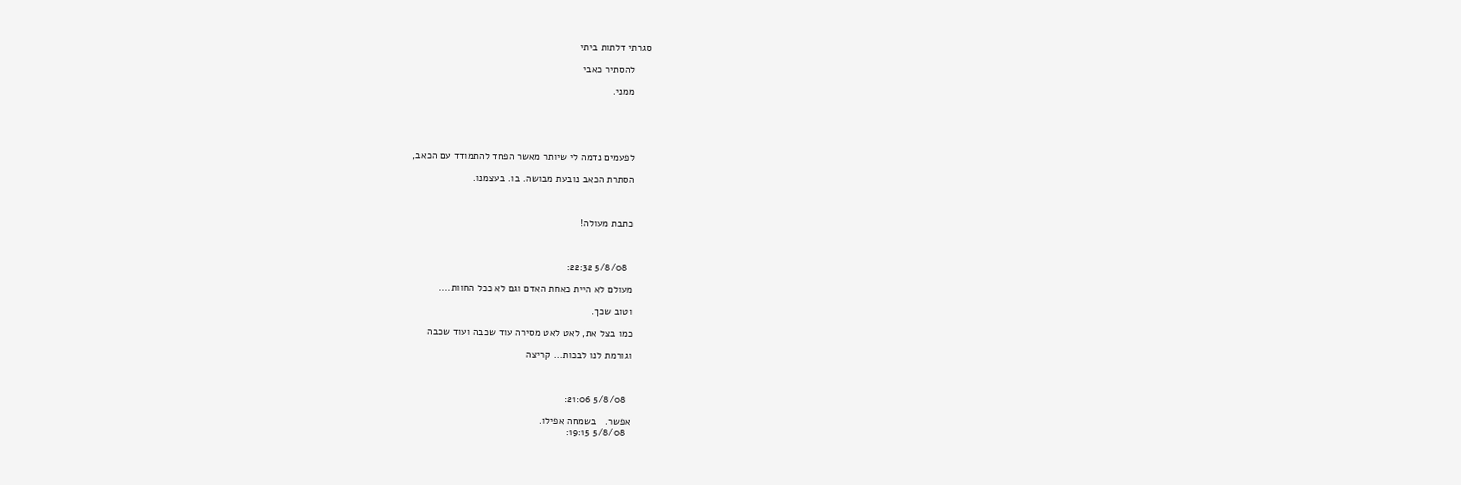סגרתי דלתות ביתי

      להסתיר כאבי

      ממני.





      לפעמים נדמה לי שיותר מאשר הפחד להתמודד עם הכאב,

      הסתרת הכאב נובעת מבושה. בו. בעצמנו.



      כתבת מעולה!



        5/8/08 22:32:

      מעולם לא היית כאחת האדם וגם לא ככל החוות....

      וטוב שכך.

      כמו בצל את, לאט לאט מסירה עוד שכבה ועוד שכבה

      וגורמת לנו לבכות... קריצה



        5/8/08 21:06:

      אפשר.   בשמחה אפילו.
        5/8/08 19:15: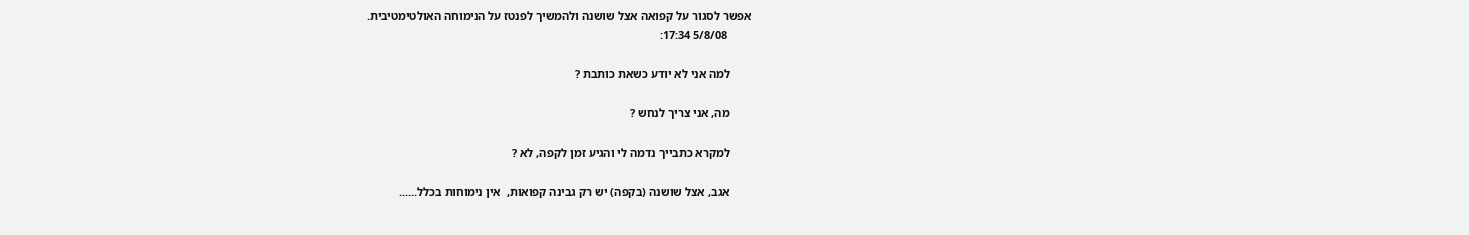אפשר לסגור על קפואה אצל שושנה ולהמשיך לפנטז על הנימוחה האולטימטיבית.
        5/8/08 17:34:

       למה אני לא יודע כשאת כותבת ?

       מה, אני צריך לנחש ?

       למקרא כתבייך נדמה לי והגיע זמן לקפה, לא ?

       אגב, אצל שושנה (בקפה) יש רק גבינה קפואות,  אין נימוחות בכלל......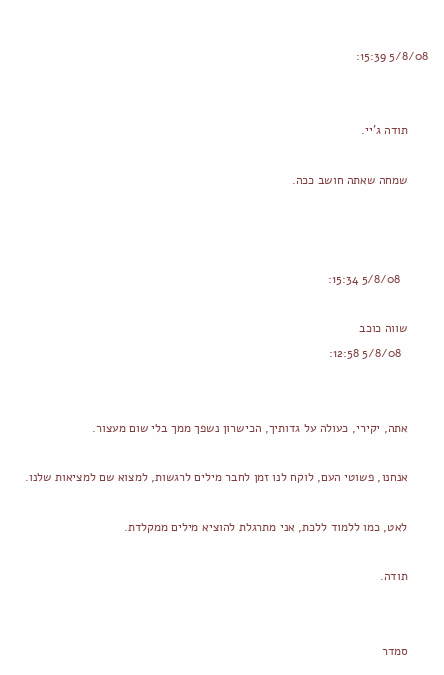5/8/08 15:39:


      תודה ג'יי.

      שמחה שאתה חושב ככה.



        5/8/08 15:34:

      שווה כוכב
        5/8/08 12:58:


      אתה, יקירי, כעולה על גדותיך, הכישרון נשפך ממך בלי שום מעצור.

      אנחנו, פשוטי העם, לוקח לנו זמן לחבר מילים לרגשות, למצוא שם למציאות שלנו.

      לאט, כמו ללמוד ללכת, אני מתרגלת להוציא מילים ממקלדת.

      תודה.


      סמדר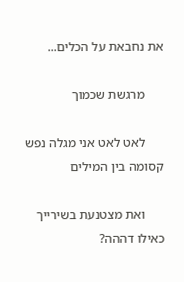את נחבאת על הכלים...

      מרגשת שכמוך

      לאט לאט אני מגלה נפש קסומה בין המילים

      ואת מצטנעת בשירייך כאילו דההה?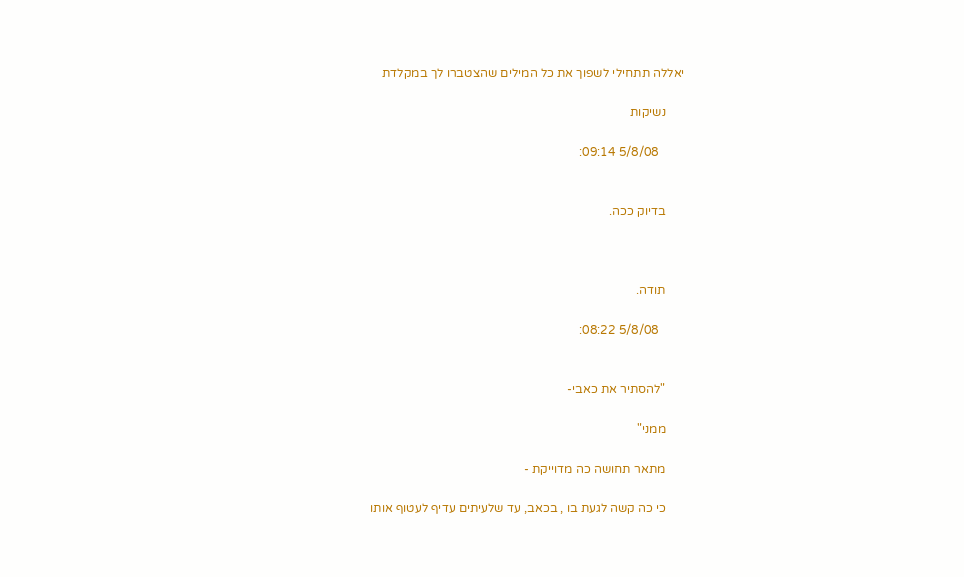יאללה תתחילי לשפוך את כל המילים שהצטברו לך במקלדת

      נשיקות

        5/8/08 09:14:


      בדיוק ככה.



      תודה.

        5/8/08 08:22:


      "להסתיר את כאבי-

      ממני"

      מתאר תחושה כה מדוייקת -

      כי כה קשה לגעת בו , בכאב, עד שלעיתים עדיף לעטוף אותו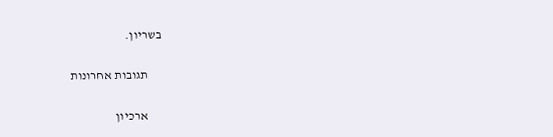בשריון.

      תגובות אחרונות

      ארכיון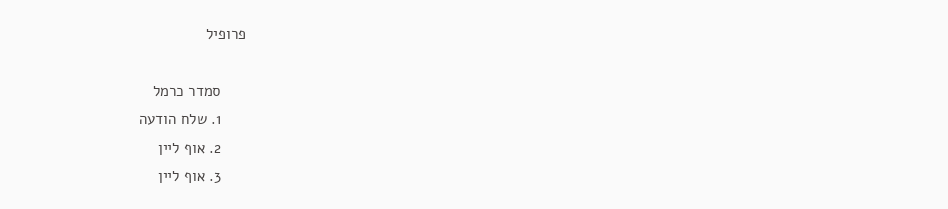פרופיל

      סמדר כרמל
      1. שלח הודעה
      2. אוף ליין
      3. אוף ליין